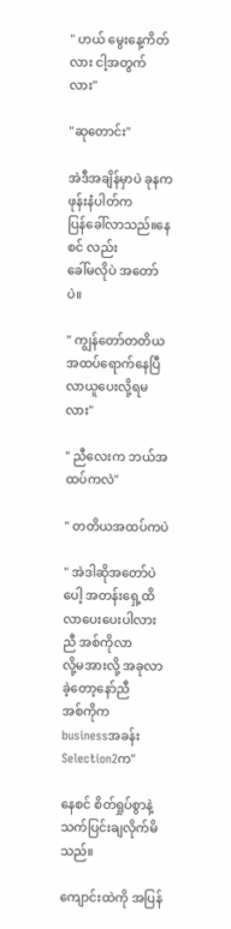" ဟယ် မွေးနေ့ကိတ်လား ငါ့အတွက်လား"

"ဆုတောင်း"

အဲဒီအချိန်မှာပဲ ခုနကဖုန်းနံပါတ်က
ပြန်ခေါ်လာသည်။နေစင် လည်း
ခေါ်မလိုပဲ အတော်ပဲ။

" ကျွန်တော်တတိယ အထပ်ရောက်နေပြီ လာယူပေးလို့ရမလား"

" ညီလေးက ဘယ်အထပ်ကလဲ"

" တတိယအထပ်ကပဲ

" အဲဒါဆိုအတော်ပဲပေါ့ အတန်းရှေ့ထိ
လာပေးပေးပါလား ညီ အစ်ကိုလာ
လို့မအားလို့ အခုလာခဲ့တော့နော်ညီ
အစ်ကိုက
businessအခန်းSelection2က"

နေစင် စိတ်ရှုပ်စွာနဲ့ သက်ပြင်းချလိုက်မိသည်။

ကျောင်းထဲကို အပြန်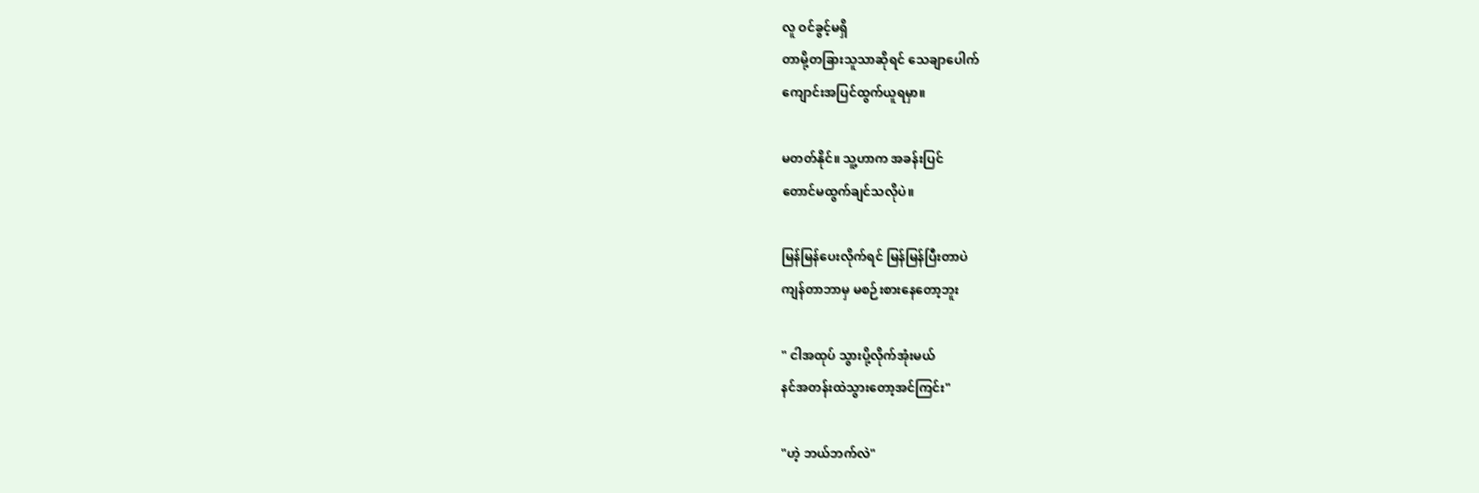လူ ဝင်ခွင့်မရှိ
တာမို့တခြားသူသာဆိုရင် သေချာပေါက်
ကျောင်းအပြင်ထွက်ယူရမှာ။

မတတ်နိုင်။ သူ့ဟာက အခန်းပြင်
တောင်မထွက်ချင်သလိုပဲ။

မြန်မြန်ပေးလိုက်ရင် မြန်မြန်ပြီးတာပဲ
ကျန်တာဘာမှ မစဉ်းစားနေတော့ဘူး

" ငါအထုပ် သွားပို့လိုက်အုံးမယ်
နင်အတန်းထဲသွားတော့အင်ကြင်း"

"ဟဲ့ ဘယ်ဘက်လဲ"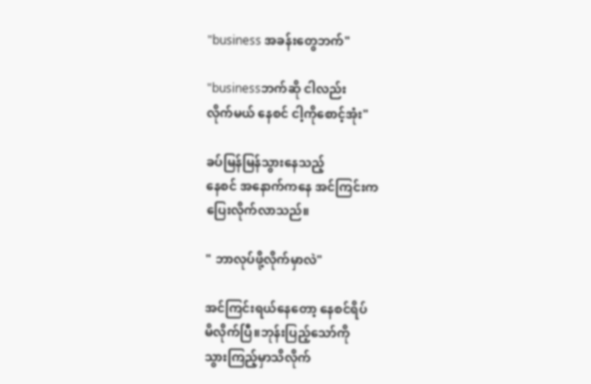"business အခန်းတွေဘက်"

"businessဘက်ဆို ငါလည်း
လိုက်မယ် နေစင် ငါ့ကိုစောင့်အုံး"

ခပ်မြန်မြန်သွားနေသည့်
နေစင် အနောက်ကနေ အင်ကြင်းက
ပြေးလိုက်လာသည်။

" ဘာလုပ်ဖို့လိုက်မှာလဲ"

အင်ကြင်းရယ်နေတော့ နေစင်ရိပ်
မိလိုက်ပြီ။ဘုန်းပြည့်သော်ကို
သွားကြည့်မှာသိလိုက်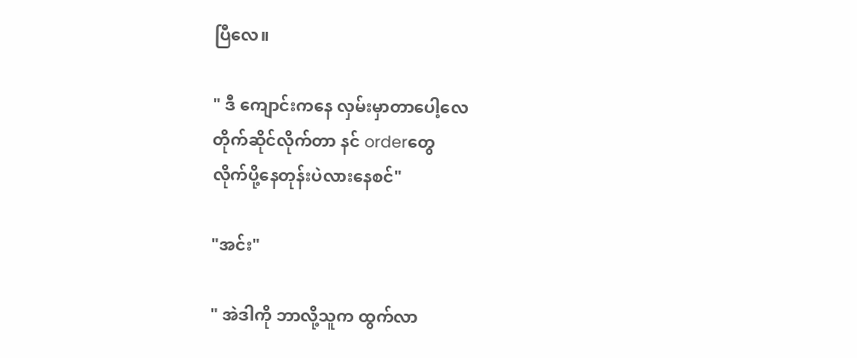ပြီလေ။

" ဒီ ကျောင်းကနေ လှမ်းမှာတာပေါ့လေ
တိုက်ဆိုင်လိုက်တာ နင် orderတွေ
လိုက်ပို့နေတုန်းပဲလားနေစင်"

"အင်း"

" အဲဒါကို ဘာလို့သူက ထွက်လာ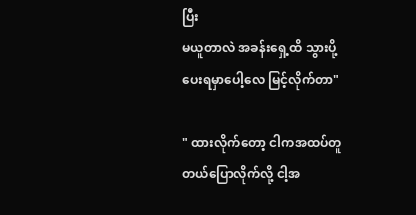ပြီး
မယူတာလဲ အခန်းရှေ့ထိ သွားပို့
ပေးရမှာပေါ့လေ မြင့်လိုက်တာ"

" ထားလိုက်တော့ ငါကအထပ်တူ
တယ်ပြောလိုက်လို့ ငါ့အ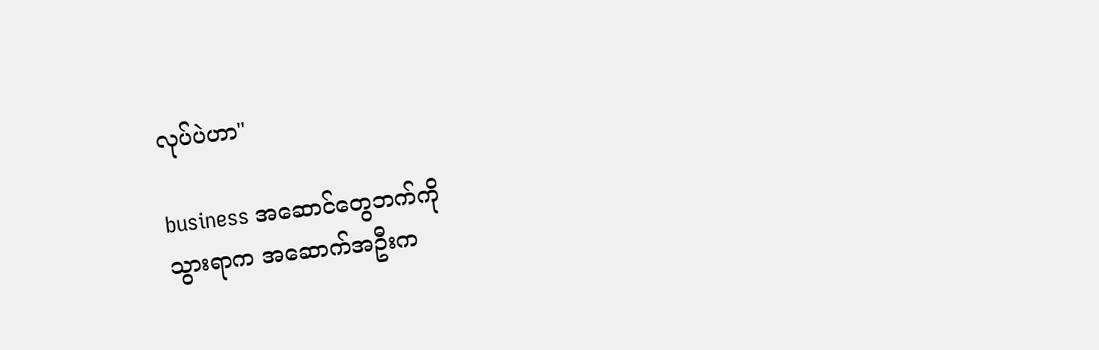လုပ်ပဲဟာ"

business အဆောင်တွေဘက်ကို
သွားရာက အဆောက်အဦးက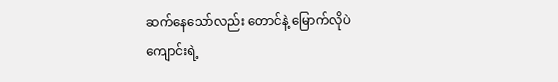ဆက်နေသော်လည်း တောင်နဲ့ မြောက်လိုပဲ
ကျောင်းရဲ့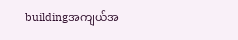buildingအကျယ်အ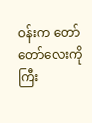ဝန်းက တော်တော်လေးကိုကြီး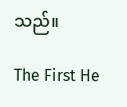သည်။

The First He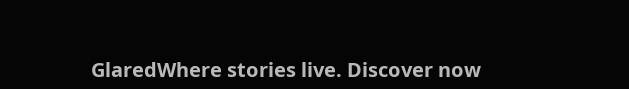GlaredWhere stories live. Discover now